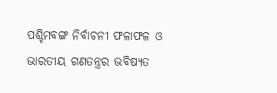ପଶ୍ଚିମବଙ୍ଗ ନିର୍ବାଚନୀ ଫଳାଫଳ ଓ ଭାରତୀୟ ଗଣତନ୍ତ୍ରର ଭବିଷ୍ୟତ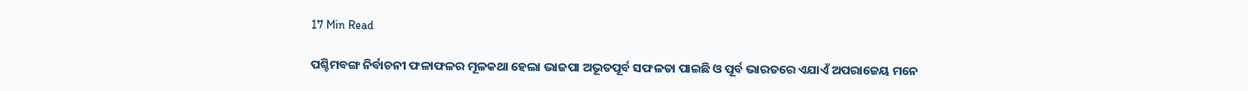17 Min Read

ପଶ୍ଚିମବଙ୍ଗ ନିର୍ବାଚନୀ ଫଳାଫଳର ମୂଳକଥା ହେଲା ଭାଜପା ଅଭୂତପୂର୍ବ ସଫଳତା ପାଇଛି ଓ ପୂର୍ବ ଭାରତରେ ଏଯାଏଁ ଅପରାଜେୟ ମନେ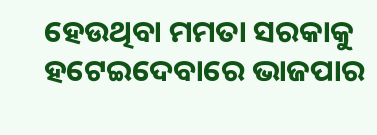ହେଉଥିବା ମମତା ସରକାକୁ ହଟେଇଦେବାରେ ଭାଜପାର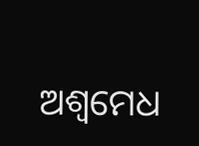ଅଶ୍ୱମେଧ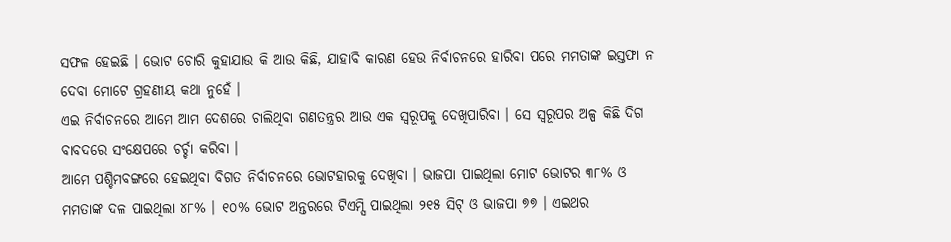ସଫଳ ହେଇଛି । ଭୋଟ ଚୋରି କୁହାଯାଉ କି ଆଉ କିଛି, ଯାହାବି କାରଣ ହେଉ ନିର୍ବାଚନରେ ହାରିବା ପରେ ମମତାଙ୍କ ଇସ୍ତଫା ନ ଦେବା ମୋଟେ ଗ୍ରହଣୀୟ କଥା ନୁହେଁ ।
ଏଇ ନିର୍ବାଚନରେ ଆମେ ଆମ ଦେଶରେ ଚାଲିଥିବା ଗଣତନ୍ତ୍ରର ଆଉ ଏକ ସ୍ୱରୂପକୁ ଦେଖିପାରିବା । ସେ ସ୍ୱରୂପର ଅଳ୍ପ କିଛି ଦିଗ ବାବଦରେ ସଂକ୍ଷେପରେ ଚର୍ଚ୍ଚା କରିବା ।
ଆମେ ପଶ୍ଚିମବଙ୍ଗରେ ହେଇଥିବା ବିଗତ ନିର୍ବାଚନରେ ଭୋଟହାରକୁ ଦେଖିବା । ଭାଜପା ପାଇଥିଲା ମୋଟ ଭୋଟର ୩୮% ଓ ମମତାଙ୍କ ଦଳ ପାଇଥିଲା ୪୮% । ୧୦% ଭୋଟ ଅନ୍ତରରେ ଟିଏମ୍ସି ପାଇଥିଲା ୨୧୫ ସିଟ୍ ଓ ଭାଜପା ୭୭ । ଏଇଥର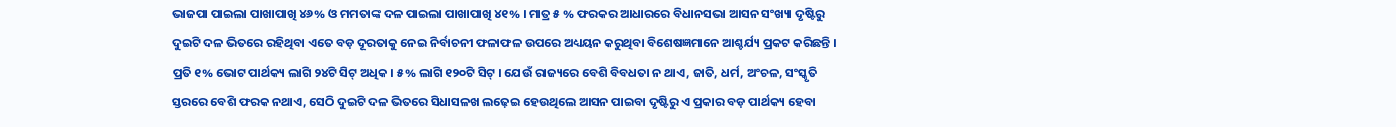ଭାଜପା ପାଇଲା ପାଖାପାଖି ୪୬% ଓ ମମତାଙ୍କ ଦଳ ପାଇଲା ପାଖାପାଖି ୪୧% । ମାତ୍ର ୫ % ଫରକର ଆଧାରରେ ବିଧାନସଭା ଆସନ ସଂଖ୍ୟା ଦୃଷ୍ଟିରୁ ଦୁଇଟି ଦଳ ଭିତରେ ରହିଥିବା ଏତେ ବଡ଼ ଦୂରତାକୁ ନେଇ ନିର୍ବାଚନୀ ଫଳାଫଳ ଉପରେ ଅଧ୍ୟୟନ କରୁଥିବା ବିଶେଷଜ୍ଞମାନେ ଆଶ୍ଚର୍ଯ୍ୟ ପ୍ରକଟ କରିଛନ୍ତି । ପ୍ରତି ୧% ଭୋଟ ପାର୍ଥକ୍ୟ ଲାଗି ୨୪ଟି ସିଟ୍ ଅଧିକ । ୫% ଲାଗି ୧୨୦ଟି ସିଟ୍ । ଯେଉଁ ରାଜ୍ୟରେ ବେଶି ବିବଧତା ନ ଥାଏ, ଜାତି, ଧର୍ମ, ଅଂଚଳ, ସଂସ୍କୃତି ସ୍ତରରେ ବେଶି ଫରକ ନଥାଏ, ସେଠି ଦୁଇଟି ଦଳ ଭିତରେ ସିଧାସଳଖ ଲଢ଼େଇ ହେଉଥିଲେ ଆସନ ପାଇବା ଦୃଷ୍ଟିରୁ ଏ ପ୍ରକାର ବଡ଼ ପାର୍ଥକ୍ୟ ହେବା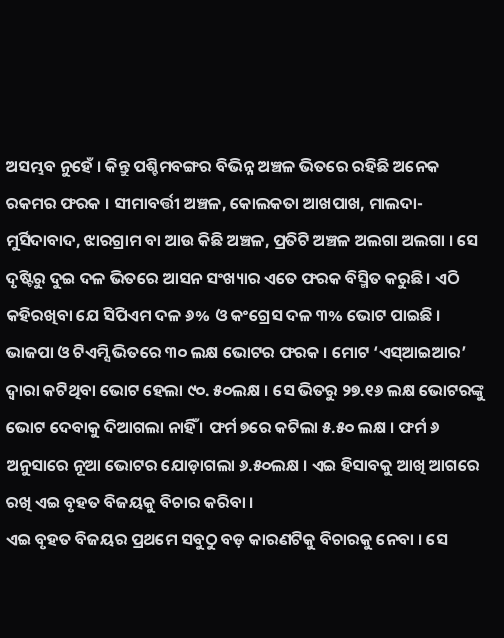ଅସମ୍ଭବ ନୁହେଁ । କିନ୍ତୁ ପଶ୍ଚିମବଙ୍ଗର ବିଭିନ୍ନ ଅଞ୍ଚଳ ଭିତରେ ରହିଛି ଅନେକ ରକମର ଫରକ । ସୀମାବର୍ତ୍ତୀ ଅଞ୍ଚଳ, କୋଲକତା ଆଖପାଖ, ମାଲଦା-ମୁର୍ସିଦାବାଦ, ଝାରଗ୍ରାମ ବା ଆଉ କିଛି ଅଞ୍ଚଳ, ପ୍ରତିଟି ଅଞ୍ଚଳ ଅଲଗା ଅଲଗା । ସେ ଦୃଷ୍ଟିରୁ ଦୁଇ ଦଳ ଭିତରେ ଆସନ ସଂଖ୍ୟାର ଏତେ ଫରକ ବିସ୍ମିତ କରୁଛି । ଏଠି କହିରଖିବା ଯେ ସିପିଏମ ଦଳ ୬% ଓ କଂଗ୍ରେସ ଦଳ ୩% ଭୋଟ ପାଇଛି । ଭାଜପା ଓ ଟିଏମ୍ସି ଭିତରେ ୩୦ ଲକ୍ଷ ଭୋଟର ଫରକ । ମୋଟ ‘ଏସ୍ଆଇଆର’ ଦ୍ୱାରା କଟିଥିବା ଭୋଟ ହେଲା ୯୦. ୫୦ଲକ୍ଷ । ସେ ଭିତରୁ ୨୭.୧୬ ଲକ୍ଷ ଭୋଟରଙ୍କୁ ଭୋଟ ଦେବାକୁ ଦିଆଗଲା ନାହିଁ । ଫର୍ମ ୭ରେ କଟିଲା ୫.୫୦ ଲକ୍ଷ । ଫର୍ମ ୬ ଅନୁସାରେ ନୂଆ ଭୋଟର ଯୋଡ଼ାଗଲା ୬.୫୦ଲକ୍ଷ । ଏଇ ହିସାବକୁ ଆଖି ଆଗରେ ରଖି ଏଇ ବୃହତ ବିଜୟକୁ ବିଚାର କରିବା ।
ଏଇ ବୃହତ ବିଜୟର ପ୍ରଥମେ ସବୁଠୁ ବଡ଼ କାରଣଟିକୁ ବିଚାରକୁ ନେବା । ସେ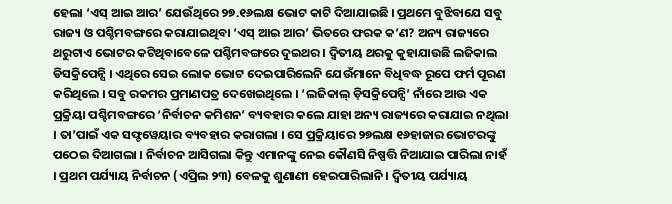ହେଲା ‘ଏସ୍ ଆଇ ଆର’ ଯେଉଁଥିରେ ୨୭.୧୬ଲକ୍ଷ ଭୋଟ କାଟି ଦିଆଯାଇଛି । ପ୍ରଥମେ ବୁଝିବାଯେ ସବୁ ରାଜ୍ୟ ଓ ପଶ୍ଚିମବଙ୍ଗରେ କରାଯାଇଥିବା ‘ଏସ୍ ଆଇ ଆର’ ଭିତରେ ଫରକ କ’ଣ? ଅନ୍ୟ ରାଜ୍ୟରେ ଥରୁଟାଏ ଭୋଟର କଟିଥିବାବେଳେ ପଶ୍ଚିମବଙ୍ଗରେ ଦୁଇଥର । ଦ୍ୱିତୀୟ ଥରକୁ କୁହାଯାଉଛି ଲଜିକାଲ ଡିସକ୍ରିପେନ୍ସି । ଏଥିରେ ସେଇ ଲୋକ ଭୋଟ ଦେଇପାରିଲେନି ଯେଉଁମାନେ ବିଧିବଦ୍ଧ ରୂପେ ଫର୍ମ ପୂରଣ କରିଥିଲେ । ସବୁ ରକମର ପ୍ରମାଣପତ୍ର ଦେଖେଇଥିଲେ । ‘ଲଜିକାଲ୍ ଡ଼ିସକ୍ରିପେନ୍ସି’ ନାଁରେ ଆଉ ଏକ ପ୍ରକ୍ରିୟା ପଶ୍ଚିମବଙ୍ଗରେ ‘ନିର୍ବାଚନ କମିଶନ’ ବ୍ୟବହାର କଲେ ଯାହା ଅନ୍ୟ ରାଜ୍ୟରେ କରାଯାଇ ନଥିଲା । ତା’ପାଇଁ ଏକ ସଫ୍ଟୱେୟାର ବ୍ୟବହାର କରାଗଲା । ସେ ପ୍ରକ୍ରିୟାରେ ୨୭ଲକ୍ଷ ୧୬ହାଜାର ଭୋଟରଙ୍କୁ ପଠେଇ ଦିଆଗଲା । ନିର୍ବାଚନ ଆସିଗଲା କିନ୍ତୁ ଏମାନଙ୍କୁ ନେଇ କୌଣସି ନିଷ୍ପତ୍ତି ନିଆଯାଇ ପାରିଲା ନାହଁ । ପ୍ରଥମ ପର୍ଯ୍ୟାୟ ନିର୍ବାଚନ (ଏପ୍ରିଲ ୨୩) ବେଳକୁ ଶୁଣାଣୀ ହେଇପାରିଲାନି । ଦ୍ୱିତୀୟ ପର୍ଯ୍ୟାୟ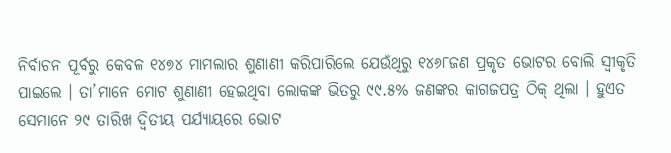ନିର୍ବାଚନ ପୂର୍ବରୁ କେବଳ ୧୪୭୪ ମାମଲାର ଶୁଣାଣୀ କରିପାରିଲେ ଯେଉଁଥିରୁ ୧୪୬୮ଜଣ ପ୍ରକୃତ ଭୋଟର ବୋଲି ସ୍ୱୀକୃତି ପାଇଲେ । ତା’ମାନେ ମୋଟ ଶୁଣାଣୀ ହେଇଥିବା ଲୋକଙ୍କ ଭିତରୁ ୯୯.୫% ଜଣଙ୍କର କାଗଜପତ୍ର ଠିକ୍ ଥିଲା । ହୁଏତ ସେମାନେ ୨୯ ତାରିଖ ଦ୍ୱିତୀୟ ପର୍ଯ୍ୟାୟରେ ଭୋଟ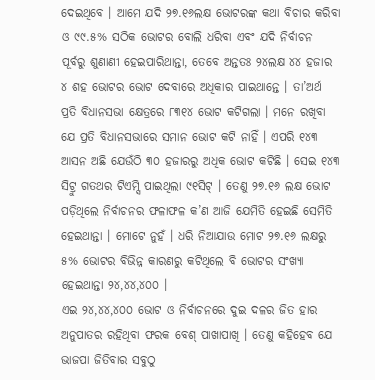ଦେଇଥିବେ । ଆମେ ଯଦି ୨୭.୧୬ଲକ୍ଷ ଭୋଟରଙ୍କ କଥା ବିଚାର କରିବା ଓ ୯୯.୫% ସଠିକ ଭୋଟର ବୋଲି ଧରିବା ଏବଂ ଯଦି ନିର୍ବାଚନ ପୂର୍ବରୁ ଶୁଣାଣୀ ହେଇପାରିଥାନ୍ତା, ତେବେ ଅନ୍ତତଃ ୨୪ଲକ୍ଷ ୪୪ ହଜାର ୪ ଶହ ଭୋଟର ଭୋଟ ଦେବାରେ ଅଧିକାର ପାଇଥାନ୍ତେ । ତା’ଅର୍ଥ ପ୍ରତି ବିଧାନସଭା କ୍ଷେତ୍ରରେ ୮୩୧୪ ଭୋଟ କଟିଗଲା । ମନେ ରଖିବା ଯେ ପ୍ରତି ବିଧାନସଭାରେ ସମାନ ଭୋଟ କଟି ନାହିଁ । ଏପରି ୧୪୩ ଆସନ ଅଛି ଯେଉଁଠି ୩୦ ହଜାରରୁ ଅଧିକ ଭୋଟ କଟିଛି । ସେଇ ୧୪୩ ସିଟ୍ରୁ ଗତଥର ଟିଏମ୍ସି ପାଇଥିଲା ୯୧ସିଟ୍ । ତେଣୁ ୨୭.୧୬ ଲକ୍ଷ ଭୋଟ ପଡ଼ିଥିଲେ ନିର୍ବାଚନର ଫଳାଫଳ କ’ଣ ଆଜି ଯେମିତି ହେଇଛି ସେମିତି ହେଇଥାନ୍ତା । ମୋଟେ ନୁହଁ । ଧରି ନିଆଯାଉ ମୋଟ ୨୭.୧୬ ଲକ୍ଷରୁ ୫% ଭୋଟର ବିଭିନ୍ନ କାରଣରୁ କଟିଥିଲେ ବି ଭୋଟର ସଂଖ୍ୟା ହେଇଥାନ୍ତା ୨୪,୪୪,୪୦୦ ।
ଏଇ ୨୪,୪୪,୪୦୦ ଭୋଟ ଓ ନିର୍ବାଚନରେ ଦୁଇ ଦଳର ଜିତ ହାର ଅନୁପାତର ରହିଥିବା ଫରକ ବେଶ୍ ପାଖାପାଖି । ତେଣୁ କହିହେବ ଯେ ଭାଜପା ଜିତିବାର ସବୁଠୁ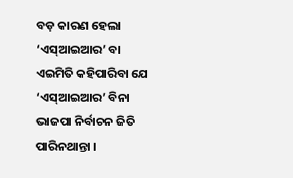ବଡ଼ କାରଣ ହେଲା ‘ଏସ୍ଆଇଆର’ ବା ଏଇମିତି କହିପାରିବା ଯେ ‘ଏସ୍ଆଇଆର’ ବିନା ଭାଜପା ନିର୍ବାଚନ ଜିତି ପାରିନଥାନ୍ତା ।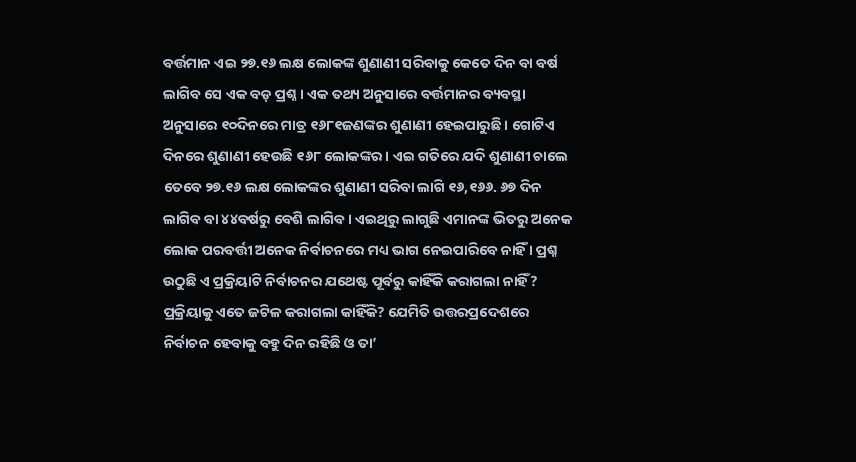ବର୍ତ୍ତମାନ ଏଇ ୨୭.୧୬ ଲକ୍ଷ ଲୋକଙ୍କ ଶୁଣାଣୀ ସରିବାକୁ କେତେ ଦିନ ବା ବର୍ଷ ଲାଗିବ ସେ ଏକ ବଡ଼ ପ୍ରଶ୍ନ । ଏକ ତଥ୍ୟ ଅନୁସାରେ ବର୍ତ୍ତମାନର ବ୍ୟବସ୍ଥା ଅନୁସାରେ ୧୦ଦିନରେ ମାତ୍ର ୧୬୮୧ଜଣଙ୍କର ଶୁଣାଣୀ ହେଇପାରୁଛି । ଗୋଟିଏ ଦିନରେ ଶୁଣାଣୀ ହେଉଛି ୧୬୮ ଲୋକଙ୍କର । ଏଇ ଗତିରେ ଯଦି ଶୁଣାଣୀ ଚାଲେ ତେବେ ୨୭.୧୬ ଲକ୍ଷ ଲୋକଙ୍କର ଶୁଣାଣୀ ସରିବା ଲାଗି ୧୬,୧୬୬. ୬୭ ଦିନ ଲାଗିବ ବା ୪୪ବର୍ଷରୁ ବେଶି ଲାଗିବ । ଏଇଥିରୁ ଲାଗୁଛି ଏମାନଙ୍କ ଭିତରୁ ଅନେକ ଲୋକ ପରବର୍ତ୍ତୀ ଅନେକ ନିର୍ବାଚନରେ ମଧ୍ୟ ଭାଗ ନେଇପାରିବେ ନାହିଁ । ପ୍ରଶ୍ନ ଉଠୁଛି ଏ ପ୍ରକ୍ରିୟାଟି ନିର୍ବାଚନର ଯଥେଷ୍ଟ ପୂର୍ବରୁ କାହିଁକି କରାଗଲା ନାହିଁ? ପ୍ରକ୍ରିୟାକୁ ଏତେ ଜଟିଳ କରାଗଲା କାହିଁକି? ଯେମିତି ଉତ୍ତରପ୍ରଦେଶରେ ନିର୍ବାଚନ ହେବାକୁ ବହୁ ଦିନ ରହିଛି ଓ ତା’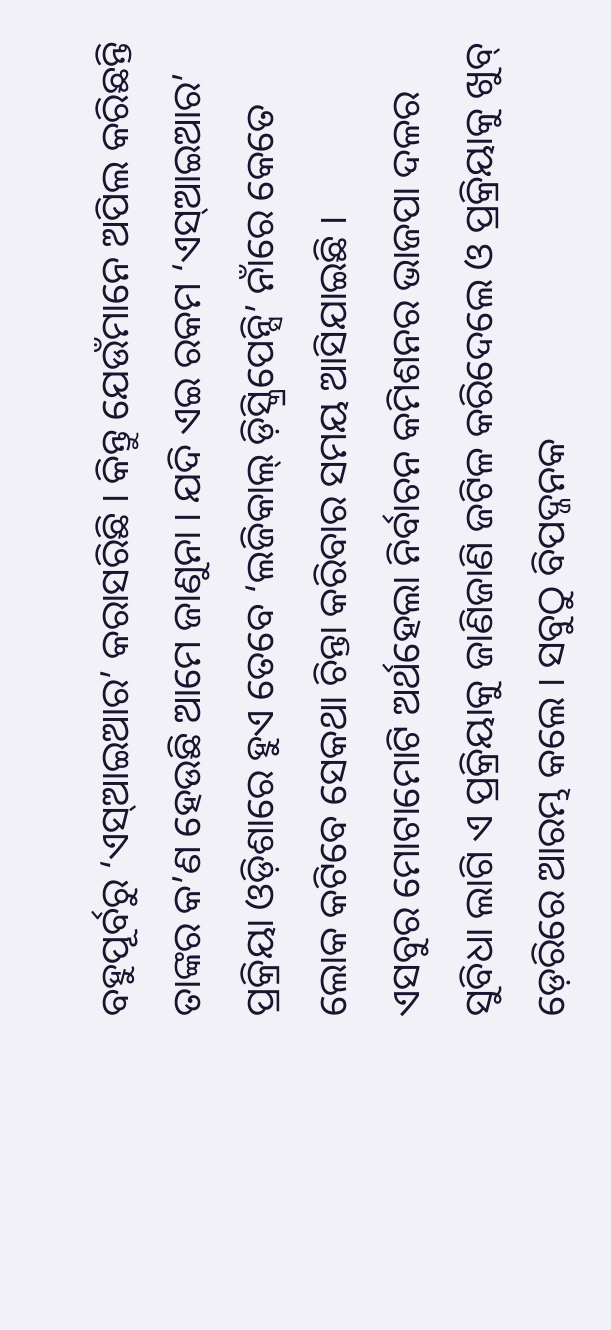ବହୁପୂର୍ବରୁ ‘ଏସ୍ଆଇଆର’ କରାସରିଛି । କିନ୍ତୁ ଯେଉଁମାନେ ଅପିଲ କରିଛନ୍ତି ତାଙ୍କର କ’ଣ ହେଉଛି ଆମେ ଜାଣୁନା । ଯଦି ଏଇ ରକମ ‘ଏସ୍ଆଇଆର’ ପ୍ରକ୍ରିୟା ଓଡ଼ିଶାରେ ହୁଏ ତେବେ ‘ଲଜିକାଲ୍ ଡ଼ିସ୍କ୍ରିପେନ୍ସି’ ନାଁରେ କେତେ ଲୋକ କଟିବେ ସେକଥା ଚିନ୍ତା କରିବାର ସମୟ ଆସିଯାଇଛି ।
ଏସବୁର ମୋଟାମୋଟି ଅର୍ଥହେଲା ନିର୍ବାଚନ କମିଶନର ଭାଜପା ଦଳର ସୁବିଧା ଲାଗି ଏ ପ୍ରକ୍ରିୟାକୁ ଜାଣିଜାଣି ଜଟିଳ କରିଦେଲେ ଓ ପ୍ରକ୍ରିୟାକୁ ଖୁବ୍ ଡ଼େରିରେ ଆରମ୍ଭ କଲେ । ସବୁଠୁ ବିପଦ୍ଜନକ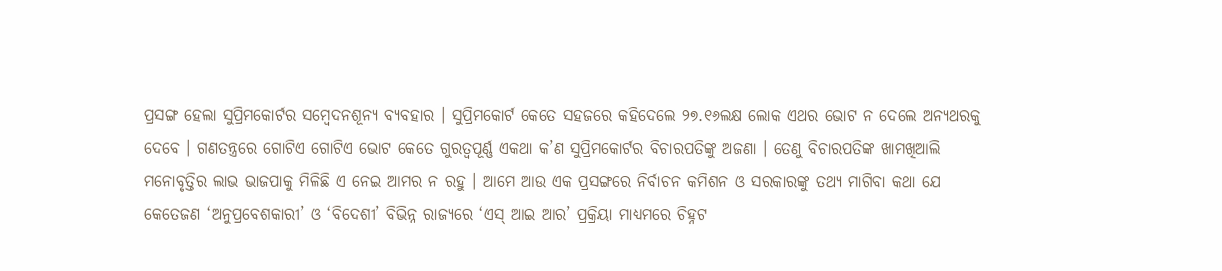ପ୍ରସଙ୍ଗ ହେଲା ସୁପ୍ରିମକୋର୍ଟର ସମ୍ବେଦନଶୂନ୍ୟ ବ୍ୟବହାର । ସୁପ୍ରିମକୋର୍ଟ କେତେ ସହଜରେ କହିଦେଲେ ୨୭.୧୬ଲକ୍ଷ ଲୋକ ଏଥର ଭୋଟ ନ ଦେଲେ ଅନ୍ୟଥରକୁ ଦେବେ । ଗଣତନ୍ତ୍ରରେ ଗୋଟିଏ ଗୋଟିଏ ଭୋଟ କେତେ ଗୁରତ୍ୱପୂର୍ଣ୍ଣ ଏକଥା କ’ଣ ସୁପ୍ରିମକୋର୍ଟର ବିଚାରପତିଙ୍କୁ ଅଜଣା । ତେଣୁ ବିଚାରପତିଙ୍କ ଖାମଖିଆଲି ମନୋବୃତ୍ତିର ଲାଭ ଭାଜପାକୁ ମିଳିଛି ଏ ନେଇ ଆମର ନ ରହୁ । ଆମେ ଆଉ ଏକ ପ୍ରସଙ୍ଗରେ ନିର୍ବାଚନ କମିଶନ ଓ ସରକାରଙ୍କୁ ତଥ୍ୟ ମାଗିବା କଥା ଯେ କେତେଜଣ ‘ଅନୁପ୍ରବେଶକାରୀ’ ଓ ‘ବିଦେଶୀ’ ବିଭିନ୍ନ ରାଜ୍ୟରେ ‘ଏସ୍ ଆଇ ଆର’ ପ୍ରକ୍ରିୟା ମାଧ୍ୟମରେ ଚିହ୍ନଟ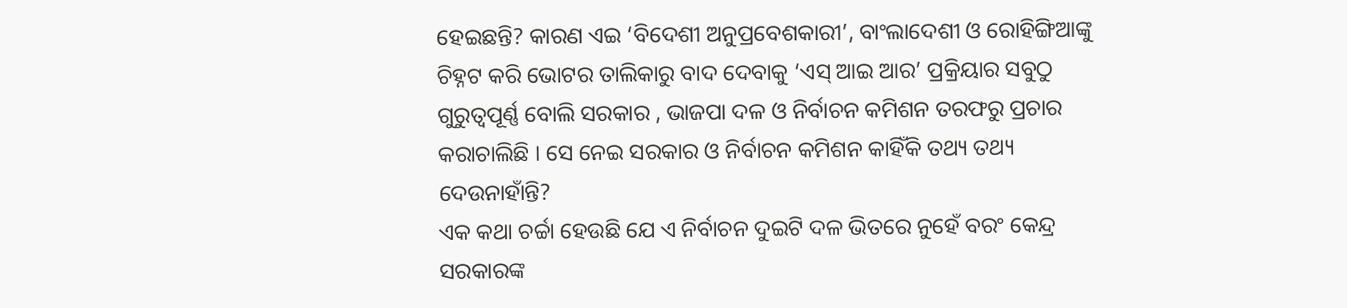ହେଇଛନ୍ତି? କାରଣ ଏଇ ‘ବିଦେଶୀ ଅନୁପ୍ରବେଶକାରୀ’, ବାଂଲାଦେଶୀ ଓ ରୋହିଙ୍ଗିଆଙ୍କୁ ଚିହ୍ନଟ କରି ଭୋଟର ତାଲିକାରୁ ବାଦ ଦେବାକୁ ‘ଏସ୍ ଆଇ ଆର’ ପ୍ରକ୍ରିୟାର ସବୁଠୁ ଗୁରୁତ୍ୱପୂର୍ଣ୍ଣ ବୋଲି ସରକାର , ଭାଜପା ଦଳ ଓ ନିର୍ବାଚନ କମିଶନ ତରଫରୁ ପ୍ରଚାର କରାଚାଲିଛି । ସେ ନେଇ ସରକାର ଓ ନିର୍ବାଚନ କମିଶନ କାହିଁକି ତଥ୍ୟ ତଥ୍ୟ ଦେଉନାହାଁନ୍ତି?
ଏକ କଥା ଚର୍ଚ୍ଚା ହେଉଛି ଯେ ଏ ନିର୍ବାଚନ ଦୁଇଟି ଦଳ ଭିତରେ ନୁହେଁ ବରଂ କେନ୍ଦ୍ର ସରକାରଙ୍କ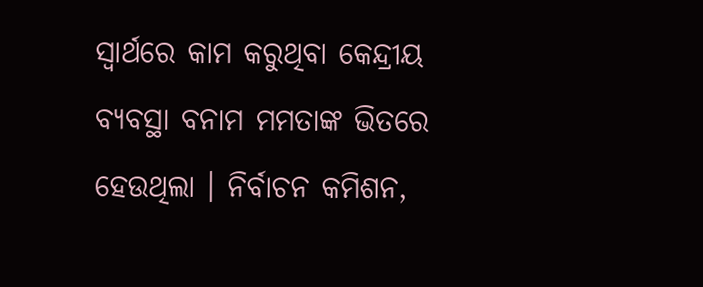ସ୍ୱାର୍ଥରେ କାମ କରୁଥିବା କେନ୍ଦ୍ରୀୟ ବ୍ୟବସ୍ଥା ବନାମ ମମତାଙ୍କ ଭିତରେ ହେଉଥିଲା । ନିର୍ବାଚନ କମିଶନ,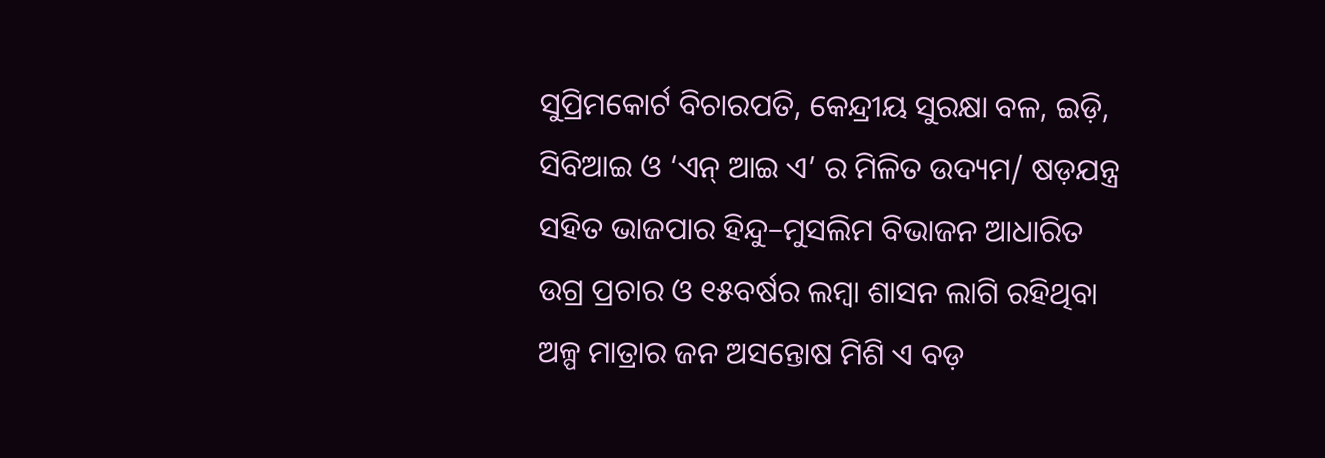ସୁପ୍ରିମକୋର୍ଟ ବିଚାରପତି, କେନ୍ଦ୍ରୀୟ ସୁରକ୍ଷା ବଳ, ଇଡ଼ି, ସିବିଆଇ ଓ ‘ଏନ୍ ଆଇ ଏ’ ର ମିଳିତ ଉଦ୍ୟମ/ ଷଡ଼ଯନ୍ତ୍ର ସହିତ ଭାଜପାର ହିନ୍ଦୁ–ମୁସଲିମ ବିଭାଜନ ଆଧାରିତ ଉଗ୍ର ପ୍ରଚାର ଓ ୧୫ବର୍ଷର ଲମ୍ବା ଶାସନ ଲାଗି ରହିଥିବା ଅଳ୍ପ ମାତ୍ରାର ଜନ ଅସନ୍ତୋଷ ମିଶି ଏ ବଡ଼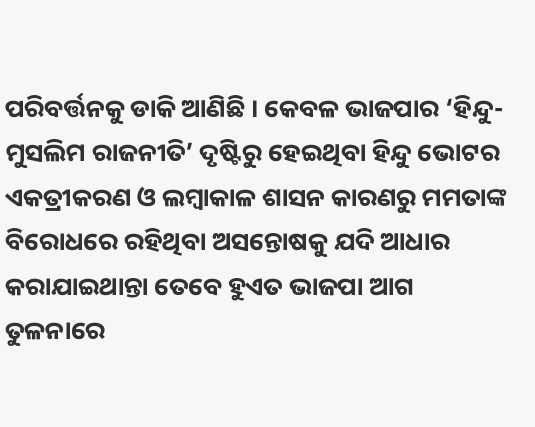ପରିବର୍ତ୍ତନକୁ ଡାକି ଆଣିଛି । କେବଳ ଭାଜପାର ‘ହିନ୍ଦୁ-ମୁସଲିମ ରାଜନୀତି’ ଦୃଷ୍ଟିରୁ ହେଇଥିବା ହିନ୍ଦୁ ଭୋଟର ଏକତ୍ରୀକରଣ ଓ ଲମ୍ବାକାଳ ଶାସନ କାରଣରୁ ମମତାଙ୍କ ବିରୋଧରେ ରହିଥିବା ଅସନ୍ତୋଷକୁ ଯଦି ଆଧାର କରାଯାଇଥାନ୍ତା ତେବେ ହୁଏତ ଭାଜପା ଆଗ ତୁଳନାରେ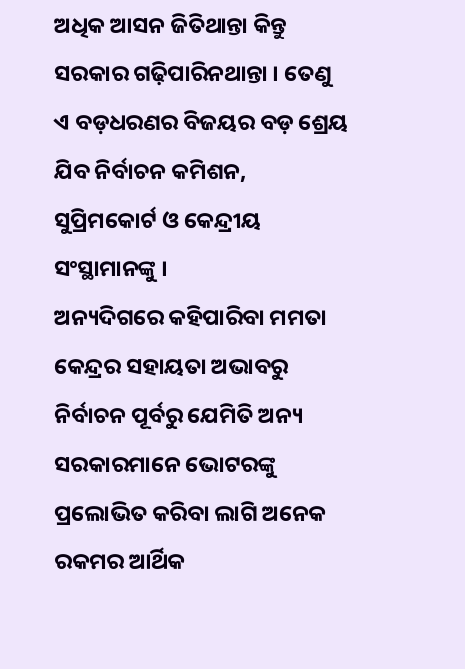ଅଧିକ ଆସନ ଜିତିଥାନ୍ତା କିନ୍ତୁ ସରକାର ଗଢ଼ିପାରିନଥାନ୍ତା । ତେଣୁ ଏ ବଡ଼ଧରଣର ବିଜୟର ବଡ଼ ଶ୍ରେୟ ଯିବ ନିର୍ବାଚନ କମିଶନ, ସୁପ୍ରିମକୋର୍ଟ ଓ କେନ୍ଦ୍ରୀୟ ସଂସ୍ଥାମାନଙ୍କୁ ।
ଅନ୍ୟଦିଗରେ କହିପାରିବା ମମତା କେନ୍ଦ୍ରର ସହାୟତା ଅଭାବରୁ ନିର୍ବାଚନ ପୂର୍ବରୁ ଯେମିତି ଅନ୍ୟ ସରକାରମାନେ ଭୋଟରଙ୍କୁ ପ୍ରଲୋଭିତ କରିବା ଲାଗି ଅନେକ ରକମର ଆର୍ଥିକ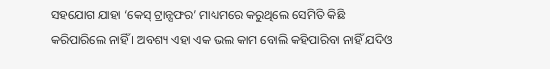ସହଯୋଗ ଯାହା ‘କେସ୍ ଟ୍ରାନ୍ସଫର’ ମାଧ୍ୟମରେ କରୁଥିଲେ ସେମିତି କିଛି କରିପାରିଲେ ନାହିଁ । ଅବଶ୍ୟ ଏହା ଏକ ଭଲ କାମ ବୋଲି କହିପାରିବା ନାହିଁ ଯଦିଓ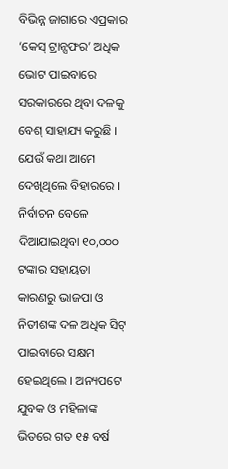ବିଭିନ୍ନ ଜାଗାରେ ଏପ୍ରକାର ‘କେସ୍ ଟ୍ରାନ୍ସଫର’ ଅଧିକ ଭୋଟ ପାଇବାରେ ସରକାରରେ ଥିବା ଦଳକୁ ବେଶ୍ ସାହାଯ୍ୟ କରୁଛି । ଯେଉଁ କଥା ଆମେ ଦେଖିଥିଲେ ବିହାରରେ । ନିର୍ବାଚନ ବେଳେ ଦିଆଯାଇଥିବା ୧୦,୦୦୦ ଟଙ୍କାର ସହାୟତା କାରଣରୁ ଭାଜପା ଓ ନିତୀଶଙ୍କ ଦଳ ଅଧିକ ସିଟ୍ ପାଇବାରେ ସକ୍ଷମ ହେଇଥିଲେ । ଅନ୍ୟପଟେ ଯୁବକ ଓ ମହିଳାଙ୍କ ଭିତରେ ଗତ ୧୫ ବର୍ଷ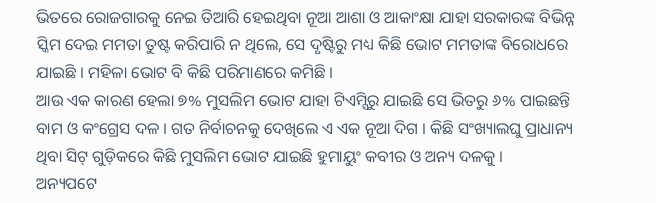ଭିତରେ ରୋଜଗାରକୁ ନେଇ ତିଆରି ହେଇଥିବା ନୂଆ ଆଶା ଓ ଆକାଂକ୍ଷା ଯାହା ସରକାରଙ୍କ ବିଭିନ୍ନ ସ୍କିମ ଦେଇ ମମତା ତୁଷ୍ଟ କରିପାରି ନ ଥିଲେ, ସେ ଦୃଷ୍ଟିରୁ ମଧ୍ୟ କିଛି ଭୋଟ ମମତାଙ୍କ ବିରୋଧରେ ଯାଇଛି । ମହିଳା ଭୋଟ ବି କିଛି ପରିମାଣରେ କମିଛି ।
ଆଉ ଏକ କାରଣ ହେଲା ୭% ମୁସଲିମ ଭୋଟ ଯାହା ଟିଏମ୍ସିରୁ ଯାଇଛି ସେ ଭିତରୁ ୬% ପାଇଛନ୍ତି ବାମ ଓ କଂଗ୍ରେସ ଦଳ । ଗତ ନିର୍ବାଚନକୁ ଦେଖିଲେ ଏ ଏକ ନୂଆ ଦିଗ । କିଛି ସଂଖ୍ୟାଲଘୁ ପ୍ରାଧାନ୍ୟ ଥିବା ସିଟ୍ ଗୁଡ଼ିକରେ କିଛି ମୁସଲିମ ଭୋଟ ଯାଇଛି ହୁମାୟୁଂ କବୀର ଓ ଅନ୍ୟ ଦଳକୁ ।
ଅନ୍ୟପଟେ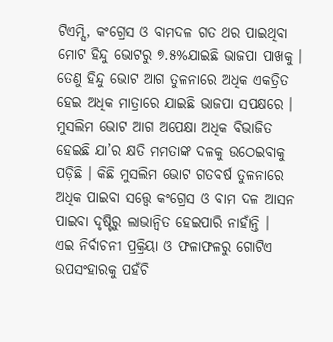ଟିଏମ୍ସି, କଂଗ୍ରେସ ଓ ବାମଦଳ ଗତ ଥର ପାଇଥିବା ମୋଟ ହିନ୍ଦୁ ଭୋଟରୁ ୭.୫%ଯାଇଛି ଭାଜପା ପାଖକୁ । ତେଣୁ ହିନ୍ଦୁ ଭୋଟ ଆଗ ତୁଳନାରେ ଅଧିକ ଏକତ୍ରିତ ହେଇ ଅଧିକ ମାତ୍ରାରେ ଯାଇଛି ଭାଜପା ସପକ୍ଷରେ । ମୁସଲିମ ଭୋଟ ଆଗ ଅପେକ୍ଷା ଅଧିକ ବିଭାଜିତ ହେଇଛି ଯା’ର କ୍ଷତି ମମତାଙ୍କ ଦଳକୁ ଉଠେଇବାକୁ ପଡ଼ିଛି । କିଛି ମୁସଲିମ ଭୋଟ ଗତବର୍ଷ ତୁଳନାରେ ଅଧିକ ପାଇବା ସତ୍ତ୍ୱେ କଂଗ୍ରେସ ଓ ବାମ ଦଳ ଆସନ ପାଇବା ଦୃଷ୍ଟିରୁ ଲାଭାନ୍ୱିତ ହେଇପାରି ନାହାଁନ୍ତି ।
ଏଇ ନିର୍ବାଚନୀ ପ୍ରକ୍ରିୟା ଓ ଫଳାଫଳରୁ ଗୋଟିଏ ଉପସଂହାରକୁ ପହଁଚି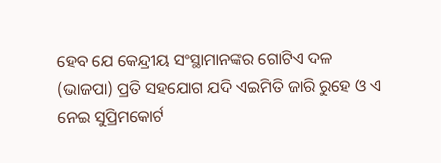ହେବ ଯେ କେନ୍ଦ୍ରୀୟ ସଂସ୍ଥାମାନଙ୍କର ଗୋଟିଏ ଦଳ (ଭାଜପା) ପ୍ରତି ସହଯୋଗ ଯଦି ଏଇମିତି ଜାରି ରୁହେ ଓ ଏ ନେଇ ସୁପ୍ରିମକୋର୍ଟ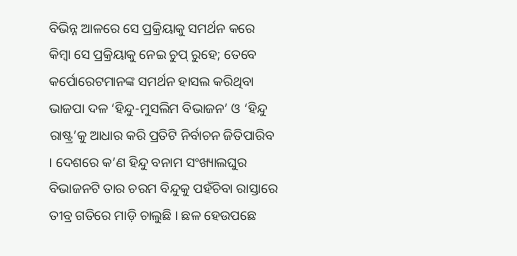ବିଭିନ୍ନ ଆଳରେ ସେ ପ୍ରକ୍ରିୟାକୁ ସମର୍ଥନ କରେ କିମ୍ବା ସେ ପ୍ରକ୍ରିୟାକୁ ନେଇ ଚୁପ୍ ରୁହେ; ତେବେ କର୍ପୋରେଟମାନଙ୍କ ସମର୍ଥନ ହାସଲ କରିଥିବା ଭାଜପା ଦଳ ‘ହିନ୍ଦୁ-ମୁସଲିମ ବିଭାଜନ’ ଓ ‘ହିନ୍ଦୁ ରାଷ୍ଟ୍ର’କୁ ଆଧାର କରି ପ୍ରତିଟି ନିର୍ବାଚନ ଜିତିପାରିବ । ଦେଶରେ କ’ଣ ହିନ୍ଦୁ ବନାମ ସଂଖ୍ୟାଲଘୁର ବିଭାଜନଟି ତାର ଚରମ ବିନ୍ଦୁକୁ ପହଁଚିବା ରାସ୍ତାରେ ତୀବ୍ର ଗତିରେ ମାଡ଼ି ଚାଲୁଛି । ଛଳ ହେଉପଛେ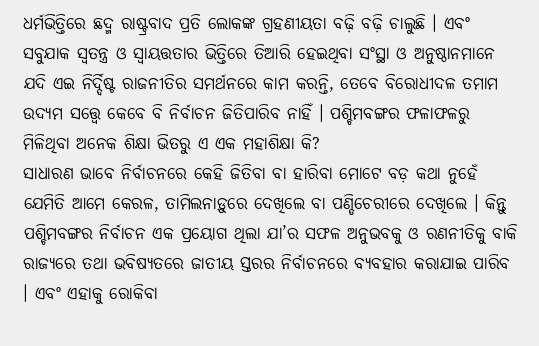ଧର୍ମଭିତ୍ତିରେ ଛଦ୍ମ ରାଷ୍ଟ୍ରବାଦ ପ୍ରତି ଲୋକଙ୍କ ଗ୍ରହଣୀୟତା ବଢ଼ି ବଢ଼ି ଚାଲୁଛି । ଏବଂ ସବୁଯାକ ସ୍ୱତନ୍ତ୍ର ଓ ସ୍ୱାୟତ୍ତତାର ଭିତ୍ତିରେ ତିଆରି ହେଇଥିବା ସଂସ୍ଥା ଓ ଅନୁଷ୍ଠାନମାନେ ଯଦି ଏଇ ନିର୍ଦ୍ଦିଷ୍ଟ ରାଜନୀତିର ସମର୍ଥନରେ କାମ କରନ୍ତି, ତେବେ ବିରୋଧୀଦଳ ତମାମ ଉଦ୍ୟମ ସତ୍ତ୍ୱେ କେବେ ବି ନିର୍ବାଚନ ଜିତିପାରିବ ନାହିଁ । ପଶ୍ଚିମବଙ୍ଗର ଫଳାଫଳରୁ ମିଳିଥିବା ଅନେକ ଶିକ୍ଷା ଭିତରୁ ଏ ଏକ ମହାଶିକ୍ଷା କି?
ସାଧାରଣ ଭାବେ ନିର୍ବାଚନରେ କେହି ଜିତିବା ବା ହାରିବା ମୋଟେ ବଡ଼ କଥା ନୁହେଁ ଯେମିତି ଆମେ କେରଳ, ତାମିଲନାଡ଼ୁରେ ଦେଖିଲେ ବା ପଣ୍ଡିଚେରୀରେ ଦେଖିଲେ । କିନ୍ତୁ ପଶ୍ଚିମବଙ୍ଗର ନିର୍ବାଚନ ଏକ ପ୍ରୟୋଗ ଥିଲା ଯା’ର ସଫଳ ଅନୁଭବକୁ ଓ ରଣନୀତିକୁ ବାକି ରାଜ୍ୟରେ ତଥା ଭବିଷ୍ୟତରେ ଜାତୀୟ ସ୍ତରର ନିର୍ବାଚନରେ ବ୍ୟବହାର କରାଯାଇ ପାରିବ । ଏବଂ ଏହାକୁ ରୋକିବା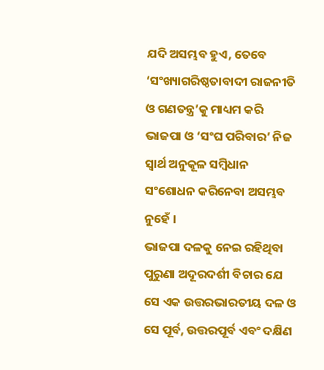ଯଦି ଅସମ୍ଭବ ହୁଏ, ତେବେ ‘ସଂଖ୍ୟାଗରିଷ୍ଠତାବାଦୀ ରାଜନୀତି ଓ ଗଣତନ୍ତ୍ର’କୁ ମାଧ୍ୟମ କରି ଭାଜପା ଓ ‘ସଂଘ ପରିବାର’ ନିଜ ସ୍ୱାର୍ଥ ଅନୁକୂଳ ସମ୍ବିଧାନ ସଂଶୋଧନ କରିନେବା ଅସମ୍ଭବ ନୁହେଁ ।
ଭାଜପା ଦଳକୁ ନେଇ ରହିଥିବା ପୁରୁଣା ଅଦୂରଦର୍ଶୀ ବିଚାର ଯେ ସେ ଏକ ଉତ୍ତରଭାରତୀୟ ଦଳ ଓ ସେ ପୂର୍ବ, ଉତ୍ତରପୂର୍ବ ଏବଂ ଦକ୍ଷିଣ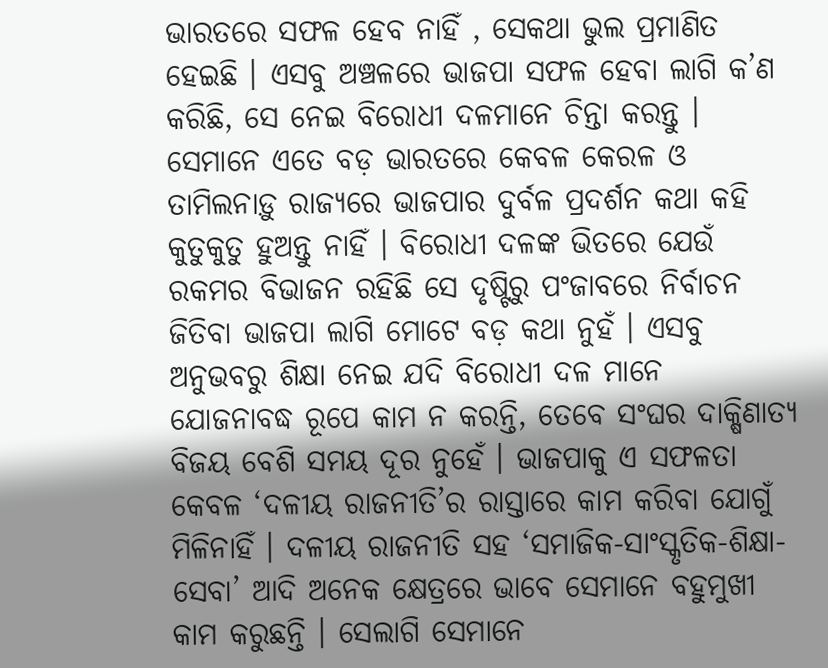ଭାରତରେ ସଫଳ ହେବ ନାହିଁ , ସେକଥା ଭୁଲ ପ୍ରମାଣିତ ହେଇଛି । ଏସବୁ ଅଞ୍ଚଳରେ ଭାଜପା ସଫଳ ହେବା ଲାଗି କ’ଣ କରିଛି, ସେ ନେଇ ବିରୋଧୀ ଦଳମାନେ ଚିନ୍ତା କରନ୍ତୁ । ସେମାନେ ଏତେ ବଡ଼ ଭାରତରେ କେବଳ କେରଳ ଓ ତାମିଲନାଡ଼ୁ ରାଜ୍ୟରେ ଭାଜପାର ଦୁର୍ବଳ ପ୍ରଦର୍ଶନ କଥା କହି କୁତୁକୁତୁ ହୁଅନ୍ତୁ ନାହିଁ । ବିରୋଧୀ ଦଳଙ୍କ ଭିତରେ ଯେଉଁ ରକମର ବିଭାଜନ ରହିଛି ସେ ଦୃଷ୍ଟିରୁ ପଂଜାବରେ ନିର୍ବାଚନ ଜିତିବା ଭାଜପା ଲାଗି ମୋଟେ ବଡ଼ କଥା ନୁହଁ । ଏସବୁ ଅନୁଭବରୁ ଶିକ୍ଷା ନେଇ ଯଦି ବିରୋଧୀ ଦଳ ମାନେ ଯୋଜନାବଦ୍ଧ ରୂପେ କାମ ନ କରନ୍ତି, ତେବେ ସଂଘର ଦାକ୍ଷିଣାତ୍ୟ ବିଜୟ ବେଶି ସମୟ ଦୂର ନୁହେଁ । ଭାଜପାକୁ ଏ ସଫଳତା କେବଳ ‘ଦଳୀୟ ରାଜନୀତି’ର ରାସ୍ତାରେ କାମ କରିବା ଯୋଗୁଁ ମିଳିନାହିଁ । ଦଳୀୟ ରାଜନୀତି ସହ ‘ସମାଜିକ-ସାଂସ୍କୃତିକ-ଶିକ୍ଷା-ସେବା’ ଆଦି ଅନେକ କ୍ଷେତ୍ରରେ ଭାବେ ସେମାନେ ବହୁମୁଖୀ କାମ କରୁଛନ୍ତି । ସେଲାଗି ସେମାନେ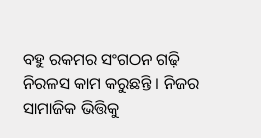ବହୁ ରକମର ସଂଗଠନ ଗଢ଼ି ନିରଳସ କାମ କରୁଛନ୍ତି । ନିଜର ସାମାଜିକ ଭିତ୍ତିକୁ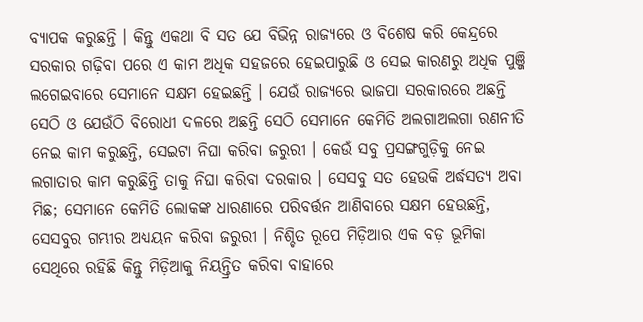ବ୍ୟାପକ କରୁଛନ୍ତି । କିନ୍ତୁ ଏକଥା ବି ସତ ଯେ ବିଭିନ୍ନ ରାଜ୍ୟରେ ଓ ବିଶେଷ କରି କେନ୍ଦ୍ରରେ ସରକାର ଗଢ଼ିବା ପରେ ଏ କାମ ଅଧିକ ସହଜରେ ହେଇପାରୁଛି ଓ ସେଇ କାରଣରୁ ଅଧିକ ପୁଞ୍ଜି ଲଗେଇବାରେ ସେମାନେ ସକ୍ଷମ ହେଇଛନ୍ତି । ଯେଉଁ ରାଜ୍ୟରେ ଭାଜପା ସରକାରରେ ଅଛନ୍ତି ସେଠି ଓ ଯେଉଁଠି ବିରୋଧୀ ଦଳରେ ଅଛନ୍ତି ସେଠି ସେମାନେ କେମିତି ଅଲଗାଅଲଗା ରଣନୀତି ନେଇ କାମ କରୁଛନ୍ତି, ସେଇଟା ନିଘା କରିବା ଜରୁରୀ । କେଉଁ ସବୁ ପ୍ରସଙ୍ଗଗୁଡ଼ିକୁ ନେଇ ଲଗାତାର କାମ କରୁଛିନ୍ତି ତାକୁ ନିଘା କରିବା ଦରକାର । ସେସବୁ ସତ ହେଉକି ଅର୍ଦ୍ଧସତ୍ୟ ଅବା ମିଛ; ସେମାନେ କେମିତି ଲୋକଙ୍କ ଧାରଣାରେ ପରିବର୍ତ୍ତନ ଆଣିବାରେ ସକ୍ଷମ ହେଉଛନ୍ତି, ସେସବୁର ଗମ୍ଭୀର ଅଧ୍ୟୟନ କରିବା ଜରୁରୀ । ନିଶ୍ଚିତ ରୂପେ ମିଡ଼ିଆର ଏକ ବଡ଼ ଭୂମିକା ସେଥିରେ ରହିଛି କିନ୍ତୁ ମିଡ଼ିଆକୁ ନିୟନ୍ତ୍ରିତ କରିବା ବାହାରେ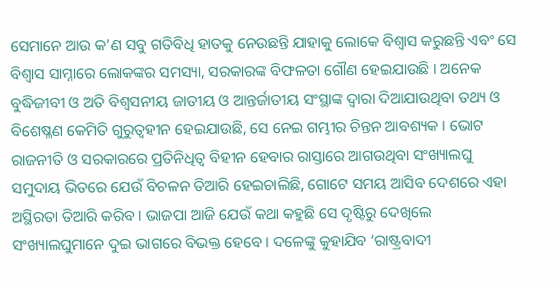ସେମାନେ ଆଉ କ’ଣ ସବୁ ଗତିବିଧି ହାତକୁ ନେଉଛନ୍ତି ଯାହାକୁ ଲୋକେ ବିଶ୍ୱାସ କରୁଛନ୍ତି ଏବଂ ସେ ବିଶ୍ୱାସ ସାମ୍ନାରେ ଲୋକଙ୍କର ସମସ୍ୟା, ସରକାରଙ୍କ ବିଫଳତା ଗୌଣ ହେଇଯାଉଛି । ଅନେକ ବୁଦ୍ଧିଜୀବୀ ଓ ଅତି ବିଶ୍ୱସନୀୟ ଜାତୀୟ ଓ ଆନ୍ତର୍ଜାତୀୟ ସଂସ୍ଥାଙ୍କ ଦ୍ୱାରା ଦିଆଯାଉଥିବା ତଥ୍ୟ ଓ ବିଶେଷ୍ଳଣ କେମିତି ଗୁରୁତ୍ୱହୀନ ହେଇଯାଉଛି, ସେ ନେଇ ଗମ୍ଭୀର ଚିନ୍ତନ ଆବଶ୍ୟକ । ଭୋଟ ରାଜନୀତି ଓ ସରକାରରେ ପ୍ରତିନିଧିତ୍ୱ ବିହୀନ ହେବାର ରାସ୍ତାରେ ଆଗଉଥିବା ସଂଖ୍ୟାଲଘୁ ସମୁଦାୟ ଭିତରେ ଯେଉଁ ବିଚଳନ ତିଆରି ହେଇଚାଲିଛି, ଗୋଟେ ସମୟ ଆସିବ ଦେଶରେ ଏହା ଅସ୍ଥିରତା ତିଆରି କରିବ । ଭାଜପା ଆଜି ଯେଉଁ କଥା କହୁଛି ସେ ଦୃଷ୍ଟିରୁ ଦେଖିଲେ ସଂଖ୍ୟାଲଘୁମାନେ ଦୁଇ ଭାଗରେ ବିଭକ୍ତ ହେବେ । ଦଳେଙ୍କୁ କୁହାଯିବ ‘ରାଷ୍ଟ୍ରବାଦୀ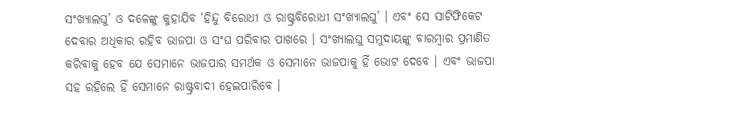ସଂଖ୍ୟାଲଘୁ’ ଓ ଦଳେଙ୍କୁ କୁହାଯିବ ‘ହିନ୍ଦୁ ବିରୋଧୀ ଓ ରାଷ୍ଟ୍ରବିରୋଧୀ ସଂଖ୍ୟାଲଘୁ’ । ଏବଂ ସେ ସାଟିଫିକେଟ ଦେବାର ଅଧିକାର ରହିବ ଭାଜପା ଓ ସଂଘ ପରିବାର ପାଖରେ । ସଂଖ୍ୟାଲଘୁ ସମୁଦାୟଙ୍କୁ ବାରମ୍ବାର ପ୍ରମାଣିତ କରିବାକୁ ହେବ ଯେ ସେମାନେ ଭାଜପାର ସମର୍ଥକ ଓ ସେମାନେ ଭାଜପାକୁ ହିଁ ଭୋଟ ଦେବେ । ଏବଂ ଭାଜପା ସହ ରହିଲେ ହିଁ ସେମାନେ ରାଷ୍ଟ୍ରବାଦୀ ହେଇପାରିବେ ।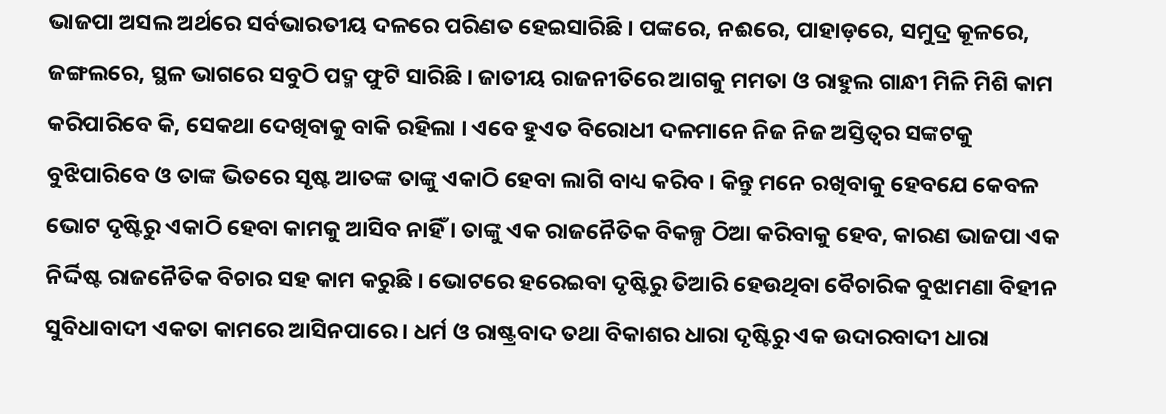ଭାଜପା ଅସଲ ଅର୍ଥରେ ସର୍ବଭାରତୀୟ ଦଳରେ ପରିଣତ ହେଇସାରିଛି । ପଙ୍କରେ, ନଈରେ, ପାହାଡ଼ରେ, ସମୁଦ୍ର କୂଳରେ, ଜଙ୍ଗଲରେ, ସ୍ଥଳ ଭାଗରେ ସବୁଠି ପଦ୍ମ ଫୁଟି ସାରିଛି । ଜାତୀୟ ରାଜନୀତିରେ ଆଗକୁ ମମତା ଓ ରାହୁଲ ଗାନ୍ଧୀ ମିଳି ମିଶି କାମ କରିପାରିବେ କି, ସେକଥା ଦେଖିବାକୁ ବାକି ରହିଲା । ଏବେ ହୁଏତ ବିରୋଧୀ ଦଳମାନେ ନିଜ ନିଜ ଅସ୍ତିତ୍ୱର ସଙ୍କଟକୁ ବୁଝିପାରିବେ ଓ ତାଙ୍କ ଭିତରେ ସୃଷ୍ଟ ଆତଙ୍କ ତାଙ୍କୁ ଏକାଠି ହେବା ଲାଗି ବାଧ୍ୟ କରିବ । କିନ୍ତୁ ମନେ ରଖିବାକୁ ହେବଯେ କେବଳ ଭୋଟ ଦୃଷ୍ଟିରୁ ଏକାଠି ହେବା କାମକୁ ଆସିବ ନାହିଁ । ତାଙ୍କୁ ଏକ ରାଜନୈତିକ ବିକଳ୍ପ ଠିଆ କରିବାକୁ ହେବ, କାରଣ ଭାଜପା ଏକ ନିର୍ଦ୍ଦିଷ୍ଟ ରାଜନୈତିକ ବିଚାର ସହ କାମ କରୁଛି । ଭୋଟରେ ହରେଇବା ଦୃଷ୍ଟିରୁ ତିଆରି ହେଉଥିବା ବୈଚାରିକ ବୁଝାମଣା ବିହୀନ ସୁବିଧାବାଦୀ ଏକତା କାମରେ ଆସିନପାରେ । ଧର୍ମ ଓ ରାଷ୍ଟ୍ରବାଦ ତଥା ବିକାଶର ଧାରା ଦୃଷ୍ଟିରୁ ଏକ ଉଦାରବାଦୀ ଧାରା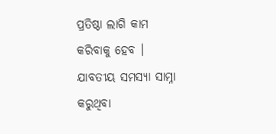ପ୍ରତିଷ୍ଠା ଲାଗି କାମ କରିବାକୁ ହେବ । ଯାବତୀୟ ସମସ୍ୟା ସାମ୍ନା କରୁଥିବା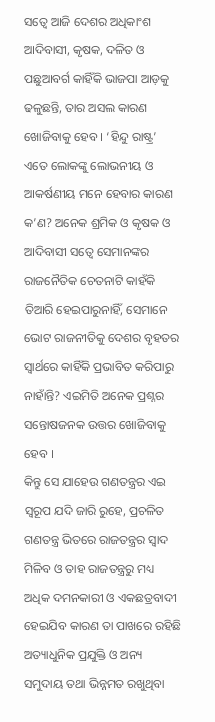ସତ୍ୱେ ଆଜି ଦେଶର ଅଧିକାଂଶ ଆଦିବାସୀ, କୃଷକ, ଦଳିତ ଓ ପଛୁଆବର୍ଗ କାହିଁକି ଭାଜପା ଆଡ଼କୁ ଢଳୁଛନ୍ତି, ତାର ଅସଲ କାରଣ ଖୋଜିବାକୁ ହେବ । ‘ହିନ୍ଦୁ ରାଷ୍ଟ୍ର’ ଏତେ ଲୋକଙ୍କୁ ଲୋଭନୀୟ ଓ ଆକର୍ଷଣୀୟ ମନେ ହେବାର କାରଣ କ’ଣ? ଅନେକ ଶ୍ରମିକ ଓ କୃଷକ ଓ ଆଦିବାସୀ ସତ୍ୱେ ସେମାନଙ୍କର ରାଜନୈତିକ ଚେତନାଟି କାହଁକି ତିଆରି ହେଇପାରୁନାହିଁ, ସେମାନେ ଭୋଟ ରାଜନୀତିକୁ ଦେଶର ବୃହତର ସ୍ୱାର୍ଥରେ କାହିଁକି ପ୍ରଭାବିତ କରିପାରୁ ନାହାଁନ୍ତି? ଏଇମିତି ଅନେକ ପ୍ରଶ୍ନର ସନ୍ତୋଷଜନକ ଉତ୍ତର ଖୋଜିବାକୁ ହେବ ।
କିନ୍ତୁ ସେ ଯାହେଉ ଗଣତନ୍ତ୍ରର ଏଇ ସ୍ୱରୂପ ଯଦି ଜାରି ରୁହେ, ପ୍ରଚଳିତ ଗଣତନ୍ତ୍ର ଭିତରେ ରାଜତନ୍ତ୍ରର ସ୍ୱାଦ ମିଳିବ ଓ ତାହ ରାଜତନ୍ତ୍ରରୁ ମଧ୍ୟ ଅଧିକ ଦମନକାରୀ ଓ ଏକଛତ୍ରବାଦୀ ହେଇଯିବ କାରଣ ତା ପାଖରେ ରହିଛି ଅତ୍ୟାଧୁନିକ ପ୍ରଯୁକ୍ତି ଓ ଅନ୍ୟ ସମୁଦାୟ ତଥା ଭିନ୍ନମତ ରଖୁଥିବା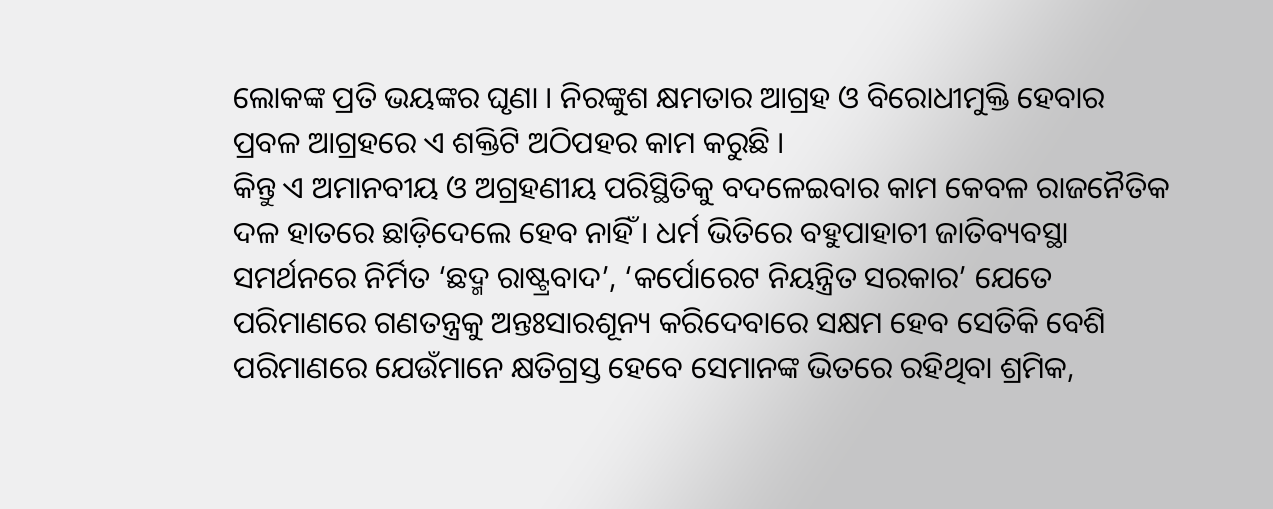ଲୋକଙ୍କ ପ୍ରତି ଭୟଙ୍କର ଘୃଣା । ନିରଙ୍କୁଶ କ୍ଷମତାର ଆଗ୍ରହ ଓ ବିରୋଧୀମୁକ୍ତି ହେବାର ପ୍ରବଳ ଆଗ୍ରହରେ ଏ ଶକ୍ତିଟି ଅଠିପହର କାମ କରୁଛି ।
କିନ୍ତୁ ଏ ଅମାନବୀୟ ଓ ଅଗ୍ରହଣୀୟ ପରିସ୍ଥିତିକୁ ବଦଳେଇବାର କାମ କେବଳ ରାଜନୈତିକ ଦଳ ହାତରେ ଛାଡ଼ିଦେଲେ ହେବ ନାହିଁ । ଧର୍ମ ଭିତିରେ ବହୁପାହାଚୀ ଜାତିବ୍ୟବସ୍ଥା ସମର୍ଥନରେ ନିର୍ମିତ ‘ଛଦ୍ମ ରାଷ୍ଟ୍ରବାଦ’, ‘କର୍ପୋରେଟ ନିୟନ୍ତ୍ରିତ ସରକାର’ ଯେତେ ପରିମାଣରେ ଗଣତନ୍ତ୍ରକୁ ଅନ୍ତଃସାରଶୂନ୍ୟ କରିଦେବାରେ ସକ୍ଷମ ହେବ ସେତିକି ବେଶି ପରିମାଣରେ ଯେଉଁମାନେ କ୍ଷତିଗ୍ରସ୍ତ ହେବେ ସେମାନଙ୍କ ଭିତରେ ରହିଥିବା ଶ୍ରମିକ,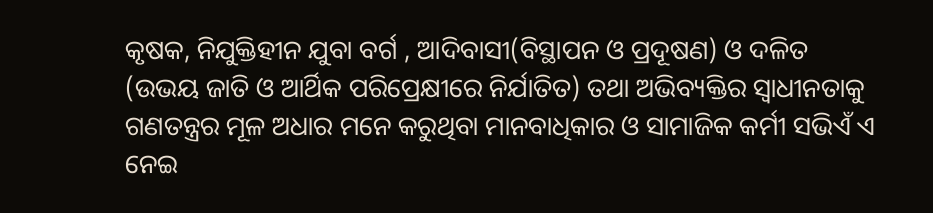କୃଷକ, ନିଯୁକ୍ତିହୀନ ଯୁବା ବର୍ଗ , ଆଦିବାସୀ(ବିସ୍ଥାପନ ଓ ପ୍ରଦୂଷଣ) ଓ ଦଳିତ (ଉଭୟ ଜାତି ଓ ଆର୍ଥିକ ପରିପ୍ରେକ୍ଷୀରେ ନିର୍ଯାତିତ) ତଥା ଅଭିବ୍ୟକ୍ତିର ସ୍ୱାଧୀନତାକୁ ଗଣତନ୍ତ୍ରର ମୂଳ ଅଧାର ମନେ କରୁଥିବା ମାନବାଧିକାର ଓ ସାମାଜିକ କର୍ମୀ ସଭିଏଁ ଏ ନେଇ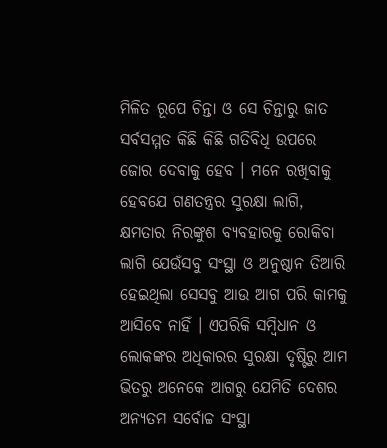ମିଳିତ ରୂପେ ଚିନ୍ତା ଓ ସେ ଚିନ୍ତାରୁ ଜାତ ସର୍ବସମ୍ମତ କିଛି କିଛି ଗତିବିଧି ଉପରେ ଜୋର ଦେବାକୁ ହେବ । ମନେ ରଖିବାକୁ ହେବଯେ ଗଣତନ୍ତ୍ରର ସୁରକ୍ଷା ଲାଗି, କ୍ଷମତାର ନିରଙ୍କୁଶ ବ୍ୟବହାରକୁ ରୋକିବା ଲାଗି ଯେଉଁସବୁ ସଂସ୍ଥା ଓ ଅନୁଷ୍ଠାନ ତିଆରି ହେଇଥିଲା ସେସବୁ ଆଉ ଆଗ ପରି କାମକୁ ଆସିବେ ନାହିଁ । ଏପରିକି ସମ୍ବିଧାନ ଓ ଲୋକଙ୍କର ଅଧିକାରର ସୁରକ୍ଷା ଦୃଷ୍ଟିରୁ ଆମ ଭିତରୁ ଅନେକେ ଆଗରୁ ଯେମିତି ଦେଶର ଅନ୍ୟତମ ସର୍ବୋଚ୍ଚ ସଂସ୍ଥା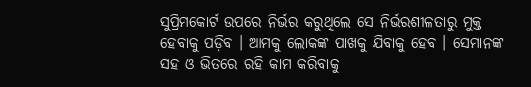ସୁପ୍ରିମକୋର୍ଟ ଉପରେ ନିର୍ଭର କରୁଥିଲେ ସେ ନିର୍ଭରଶୀଳତାରୁ ମୁକ୍ତ ହେବାକୁ ପଡ଼ିବ । ଆମକୁ ଲୋକଙ୍କ ପାଖକୁ ଯିବାକୁ ହେବ । ସେମାନଙ୍କ ସହ ଓ ଭିତରେ ରହି କାମ କରିବାକୁ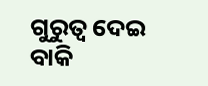ଗୁରୁତ୍ୱ ଦେଇ ବାକି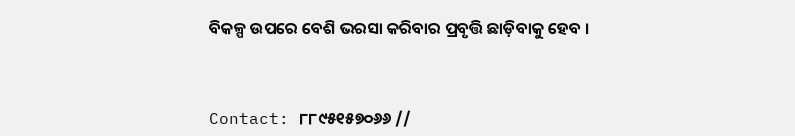ବିକଳ୍ପ ଉପରେ ବେଶି ଭରସା କରିବାର ପ୍ରବୃତ୍ତି ଛାଡ଼ିବାକୁ ହେବ ।



Contact: ୮୮୯୫୧୫୭୦୬୬ //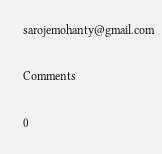sarojemohanty@gmail.com

Comments

0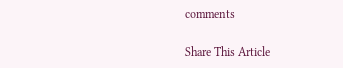comments

Share This Article